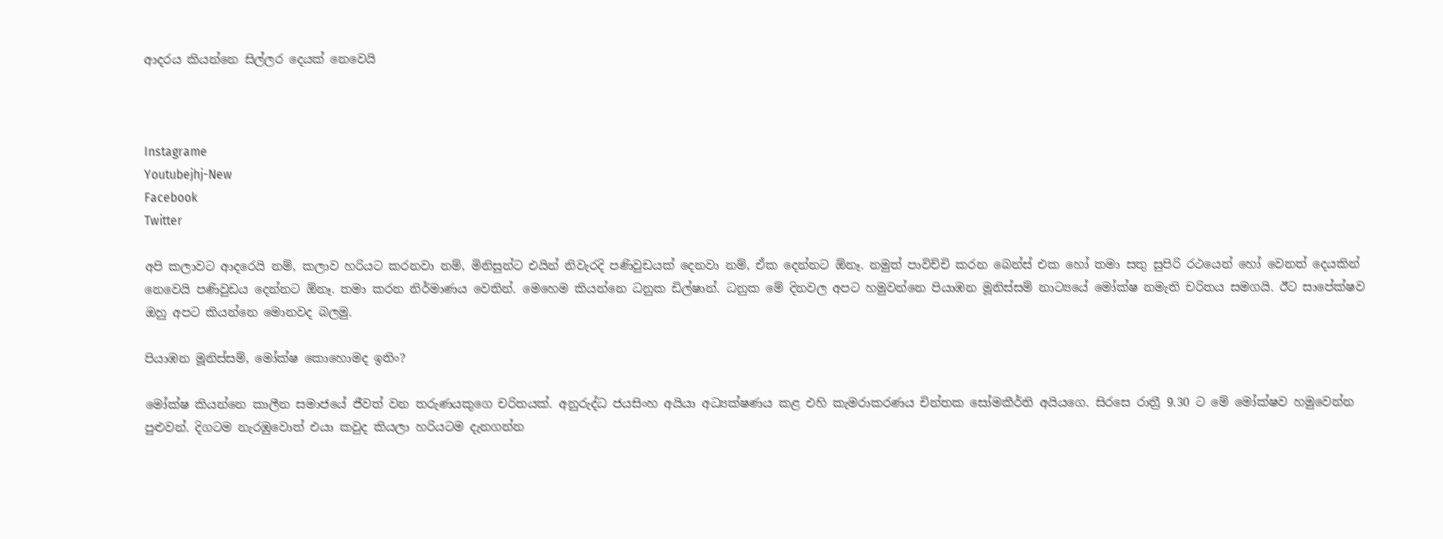ආදරය කියන්නෙ සිල්ලර දෙයක් නෙවෙයි



Instagrame
Youtubejhj-New
Facebook
Twitter

අපි කලාවට ආදරෙයි නම්, කලාව හරියට කරනවා නම්, මිනිසුන්ට එයින් නිවැරදි පණිවුඩයක් දෙනවා නම්, ඒක දෙන්නට ඕනෑ. නමුත් පාවිච්චි කරන බෙන්ස් එක හෝ තමා සතු සුපිරි රථයෙන් හෝ වෙනත් දෙයකින් නෙවෙයි පණිවුඩය දෙන්නට ඕනෑ. තමා කරන නිර්මාණය වෙතින්. මෙහෙම කියන්නෙ ධනුක ඩිල්ෂාන්. ධනුක මේ දිනවල අපට හමුවන්නෙ පියාඹන මූනිස්සම් නාට්‍යයේ මෝක්ෂ නමැති චරිතය සමගයි. ඊට සාපේක්ෂව ඔහු අපට කියන්නෙ මොනවද බලමු.

පියාඹන මූනිස්සම්, මෝක්ෂ කොහොමද ඉතිං?

මෝක්ෂ කියන්නෙ කාලීන සමාජයේ ජීවත් වන තරුණයකුගෙ චරිතයක්. අනුරුද්ධ ජයසිංහ අයියා අධ්‍යක්ෂණය කළ එහි කැමරාකරණය චින්තක සෝමකීර්ති අයියගෙ. සිරසෙ රාත්‍රී 9.30 ට මේ මෝක්ෂව හමුවෙන්න පුළුවන්. දිගටම නැරඹුවොත් එයා කවුද කියලා හරියටම දැනගන්න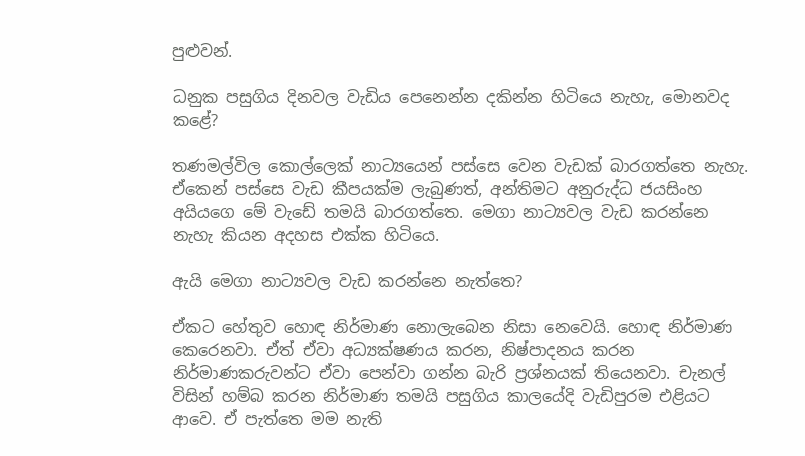පුළුවන්.

ධනුක පසුගිය දිනවල වැඩිය පෙනෙන්න දකින්න හිටියෙ නැහැ, මොනවද කළේ?

තණමල්විල කොල්ලෙක් නාට්‍යයෙන් පස්සෙ වෙන වැඩක් බාරගත්තෙ නැහැ. ඒකෙන් පස්සෙ වැඩ කීපයක්ම ලැබුණත්, අන්තිමට අනුරුද්ධ ජයසිංහ අයියගෙ මේ වැඩේ තමයි බාරගත්තෙ. මෙගා නාට්‍යවල වැඩ කරන්නෙ නැහැ කියන අදහස එක්ක හිටියෙ.

ඇයි මෙගා නාට්‍යවල වැඩ කරන්නෙ නැත්තෙ?

ඒකට හේතුව හොඳ නිර්මාණ නොලැබෙන නිසා නෙවෙයි. හොඳ නිර්මාණ කෙරෙනවා. ඒත් ඒවා අධ්‍යක්ෂණය කරන, නිෂ්පාදනය කරන නිර්මාණකරුවන්ට ඒවා පෙන්වා ගන්න බැරි ප්‍රශ්නයක් තියෙනවා. චැනල් විසින් හම්බ කරන නිර්මාණ තමයි පසුගිය කාලයේදි වැඩිපුරම එළියට ආවෙ. ඒ පැත්තෙ මම නැති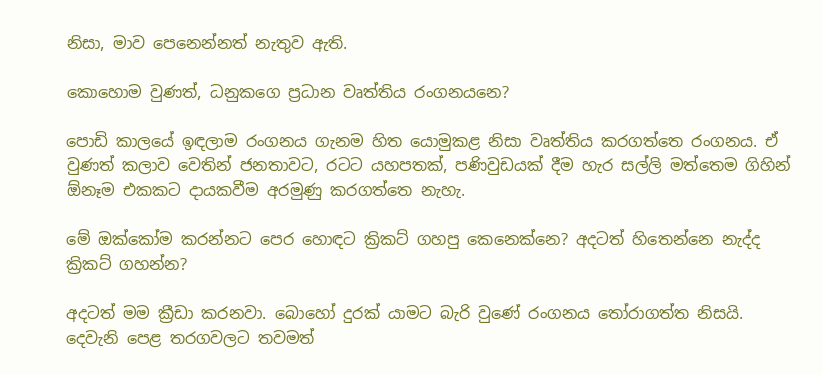නිසා, මාව පෙනෙන්නත් නැතුව ඇති.

කොහොම වුණත්, ධනුකගෙ ප්‍රධාන වෘත්තිය රංගනයනෙ?

පොඩි කාලයේ ඉඳලාම රංගනය ගැනම හිත යොමුකළ නිසා වෘත්තිය කරගත්තෙ රංගනය. ඒ වුණත් කලාව වෙතින් ජනතාවට, රටට යහපතක්, පණිවුඩයක් දීම හැර සල්ලි මත්තෙම ගිහින් ඕනෑම එකකට දායකවීම අරමුණු කරගත්තෙ නැහැ.

මේ ඔක්කෝම කරන්නට පෙර හොඳට ක්‍රිකට් ගහපු කෙනෙක්නෙ? අදටත් හිතෙන්නෙ නැද්ද ක්‍රිකට් ගහන්න?

අදටත් මම ක්‍රීඩා කරනවා. බොහෝ දුරක් යාමට බැරි වුණේ රංගනය තෝරාගත්ත නිසයි. දෙවැනි පෙළ තරගවලට තවමත්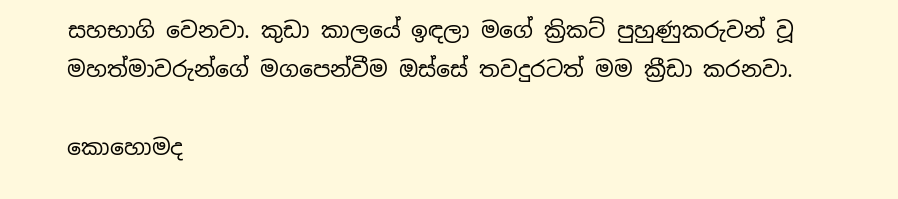සහභාගි වෙනවා. කුඩා කාලයේ ඉඳලා මගේ ක්‍රිකට් පුහුණුකරුවන් වූ මහත්මාවරුන්ගේ මගපෙන්වීම ඔස්සේ තවදුරටත් මම ක්‍රීඩා කරනවා.

කොහොමද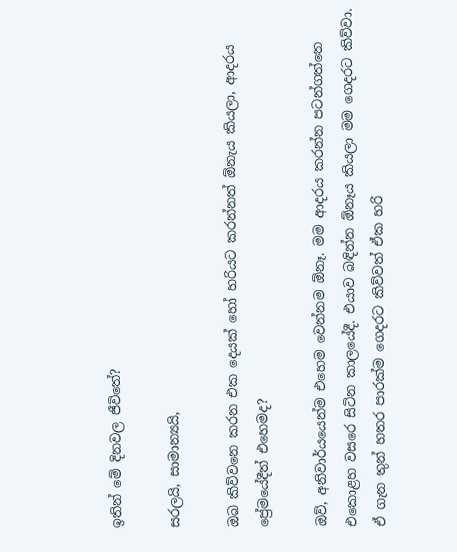ඉතින් මේ දිනවල ජීවිතේ?

සරලයි, සාමාන්‍යයි,

ඔබ කිව්වනෙ කරන එක දෙයක් හෝ හරියට කරන්නත් ඕනැය කියලා, ආදරය ප්‍රේමයේදීත් එහෙමද?

ඔව්, අනිවාර්යයෙන්ම එහෙම වෙන්නම ඕනෑ. මම ආදරය කරන්න පටන්ගත්තෙ එකොළහ වසරෙ සිටින කාලයේදී. එයාව බඳින්න ඕනෑය කියලා මම ගෙදරට කිව්වා. ඒ ගැන තුන් හතර පාරක්ම ගෙදරට කිව්වත් ඒක හරි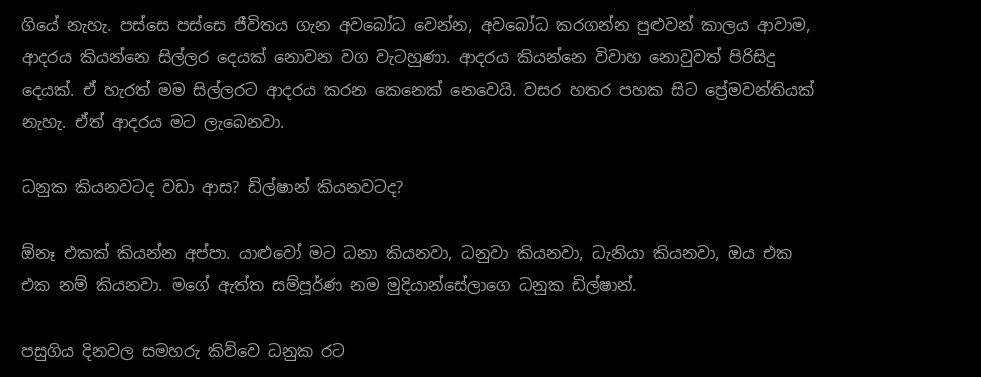ගියේ නැහැ. පස්සෙ පස්සෙ ජීවිතය ගැන අවබෝධ වෙන්න, අවබෝධ කරගන්න පුළුවන් කාලය ආවාම, ආදරය කියන්නෙ සිල්ලර දෙයක් නොවන වග වැටහුණා. ආදරය කියන්නෙ විවාහ නොවුවත් පිරිසිදු දෙයක්. ඒ හැරත් මම සිල්ලරට ආදරය කරන කෙනෙක් නෙවෙයි. වසර හතර පහක සිට ප්‍රේමවන්තියක් නැහැ. ඒත් ආදරය මට ලැබෙනවා.

ධනුක කියනවටද වඩා ආස? ඩිල්ෂාන් කියනවටද?

ඕනෑ එකක් කියන්න අප්පා. යාළුවෝ මට ධනා කියනවා, ධනුවා කියනවා, ධැනියා කියනවා, ඔය එක එක නම් කියනවා. මගේ ඇත්ත සම්පූර්ණ නම මුදියාන්සේලාගෙ ධනුක ඩිල්ෂාන්.

පසුගිය දිනවල සමහරු කිව්වෙ ධනුක රට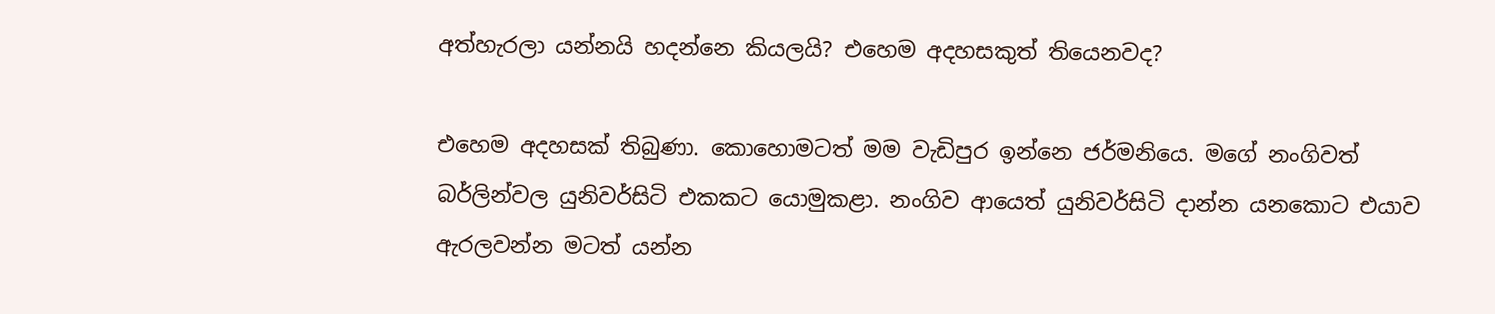අත්හැරලා යන්නයි හදන්නෙ කියලයි? එහෙම අදහසකුත් තියෙනවද?

එහෙම අදහසක් තිබුණා. කොහොමටත් මම වැඩිපුර ඉන්නෙ ජර්මනියෙ. මගේ නංගිවත් බර්ලින්වල යුනිවර්සිටි එකකට යොමුකළා. නංගිව ආයෙත් යුනිවර්සිටි දාන්න යනකොට එයාව ඇරලවන්න මටත් යන්න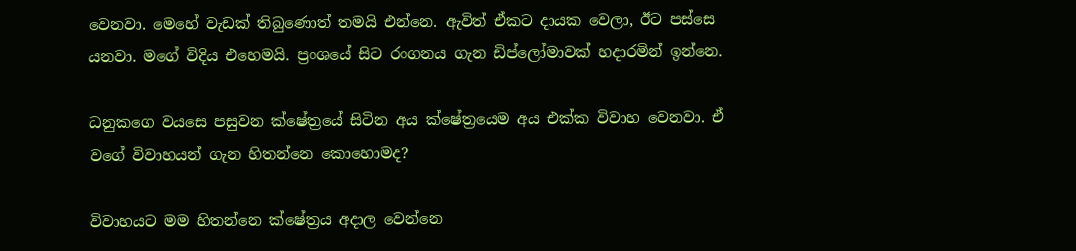වෙනවා. මෙහේ වැඩක් තිබුණොත් තමයි එන්නෙ. ඇවිත් ඒකට දායක වෙලා, ඊට පස්සෙ යනවා. මගේ විදිය එහෙමයි. ප්‍රංශයේ සිට රංගනය ගැන ඩිප්ලෝමාවක් හදාරමින් ඉන්නෙ.

ධනුකගෙ වයසෙ පසුවන ක්ෂේත්‍රයේ සිටින අය ක්ෂේත්‍රයෙම අය එක්ක විවාහ වෙනවා. ඒ වගේ විවාහයන් ගැන හිතන්නෙ කොහොමද?

විවාහයට මම හිතන්නෙ ක්ෂේත්‍රය අදාල වෙන්නෙ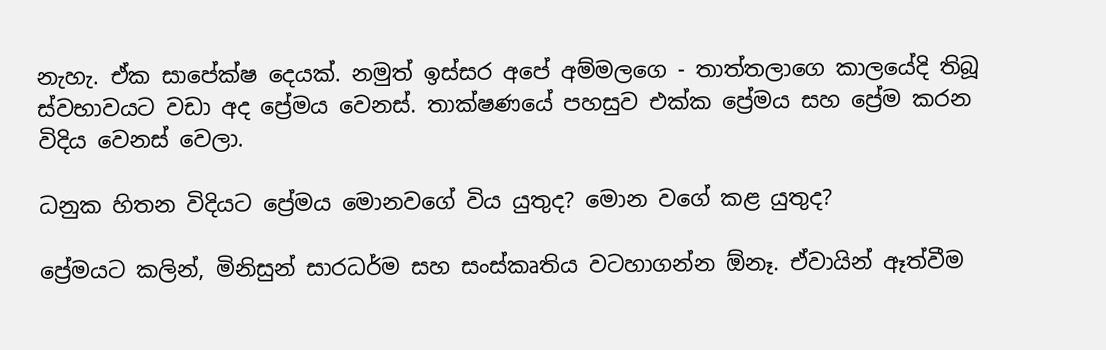නැහැ. ඒක සාපේක්ෂ දෙයක්. නමුත් ඉස්සර අපේ අම්මලගෙ - තාත්තලාගෙ කාලයේදි තිබූ ස්වභාවයට වඩා අද ප්‍රේමය වෙනස්. තාක්ෂණයේ පහසුව එක්ක ප්‍රේමය සහ ප්‍රේම කරන විදිය වෙනස් වෙලා.

ධනුක හිතන විදියට ප්‍රේමය මොනවගේ විය යුතුද? මොන වගේ කළ යුතුද?

ප්‍රේමයට කලින්, මිනිසුන් සාරධර්ම සහ සංස්කෘතිය වටහාගන්න ඕනෑ. ඒවායින් ඈත්වීම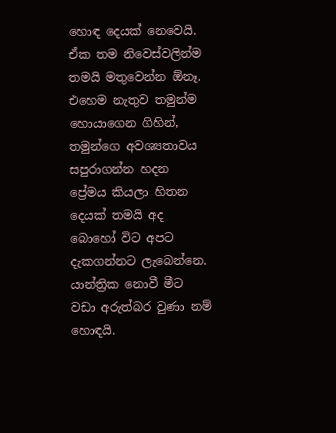හොඳ දෙයක් නෙවෙයි. ඒක තම නිවෙස්වලින්ම තමයි මතුවෙන්න ඕනෑ. එහෙම නැතුව තමුන්ම හොයාගෙන ගිහින්, තමුන්ගෙ අවශ්‍යතාවය සපුරාගන්න හදන ප්‍රේමය කියලා හිතන දෙයක් තමයි අද බොහෝ විට අපට දැකගන්නට ලැබෙන්නෙ. යාන්ත්‍රික නොවී මීට වඩා අරුත්බර වුණා නම් හොඳයි.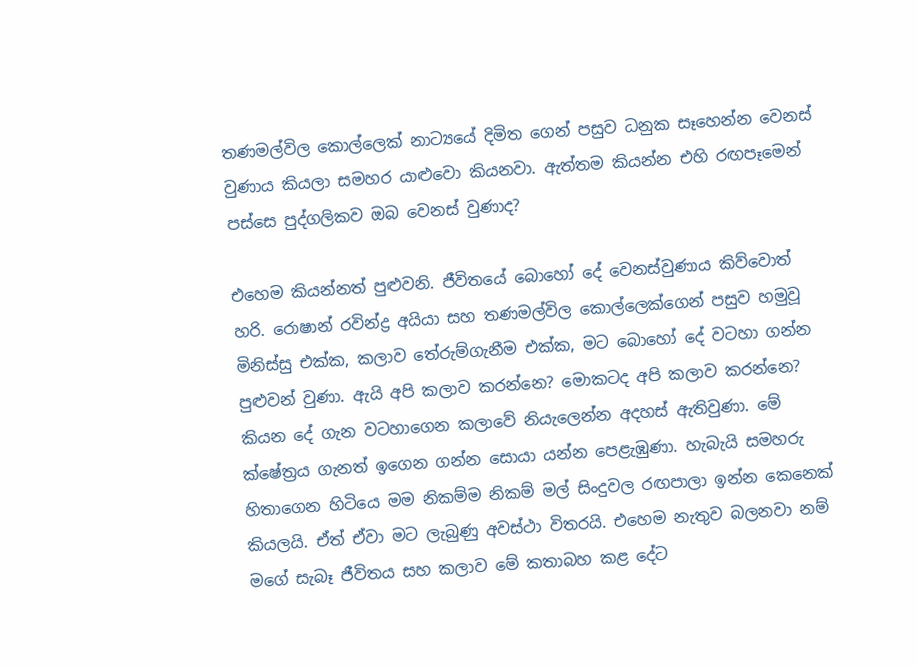තණමල්විල කොල්ලෙක් නාට්‍යයේ දිමිත ගෙන් පසුව ධනුක සෑහෙන්න වෙනස් වුණාය කියලා සමහර යාළුවො කියනවා. ඇත්තම කියන්න එහි රඟපෑමෙන් පස්සෙ පුද්ගලිකව ඔබ වෙනස් වුණාද?

එහෙම කියන්නත් පුළුවනි. ජීවිතයේ බොහෝ දේ වෙනස්වුණාය කිව්වොත් හරි. රොෂාන් රවින්ද්‍ර අයියා සහ තණමල්විල කොල්ලෙක්ගෙන් පසුව හමුවූ මිනිස්සු එක්ක, කලාව තේරුම්ගැනීම එක්ක, මට බොහෝ දේ වටහා ගන්න පුළුවන් වුණා. ඇයි අපි කලාව කරන්නෙ? මොකටද අපි කලාව කරන්නෙ? කියන දේ ගැන වටහාගෙන කලාවේ නියැලෙන්න අදහස් ඇතිවුණා. මේ ක්ෂේත්‍රය ගැනත් ඉගෙන ගන්න සොයා යන්න පෙළැඹුණා. හැබැයි සමහරු හිතාගෙන හිටියෙ මම නිකම්ම නිකම් මල් සිංදුවල රඟපාලා ඉන්න කෙනෙක් කියලයි. ඒත් ඒවා මට ලැබුණු අවස්ථා විතරයි. එහෙම නැතුව බලනවා නම් මගේ සැබෑ ජීවිතය සහ කලාව මේ කතාබහ කළ දේට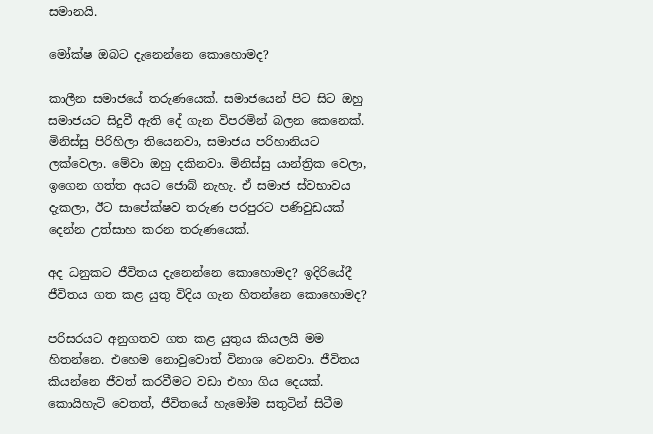සමානයි.

මෝක්ෂ ඔබට දැනෙන්නෙ කොහොමද?

කාලීන සමාජයේ තරුණයෙක්. සමාජයෙන් පිට සිට ඔහු සමාජයට සිදුවී ඇති දේ ගැන විපරමින් බලන කෙනෙක්. මිනිස්සු පිරිහිලා තියෙනවා, සමාජය පරිහානියට ලක්වෙලා. මේවා ඔහු දකිනවා. මිනිස්සු යාන්ත්‍රික වෙලා, ඉගෙන ගත්ත අයට ජොබ් නැහැ. ඒ සමාජ ස්වභාවය දැකලා, ඊට සාපේක්ෂව තරුණ පරපුරට පණිවුඩයක් දෙන්න උත්සාහ කරන තරුණයෙක්.

අද ධනුකට ජීවිතය දැනෙන්නෙ කොහොමද? ඉදිරියේදී ජීවිතය ගත කළ යුතු විදිය ගැන හිතන්නෙ කොහොමද?

පරිසරයට අනුගතව ගත කළ යුතුය කියලයි මම හිතන්නෙ. එහෙම නොවුවොත් විනාශ වෙනවා. ජීවිතය කියන්නෙ ජීවත් කරවීමට වඩා එහා ගිය දෙයක්. කොයිහැටි වෙතත්, ජීවිතයේ හැමෝම සතුටින් සිටීම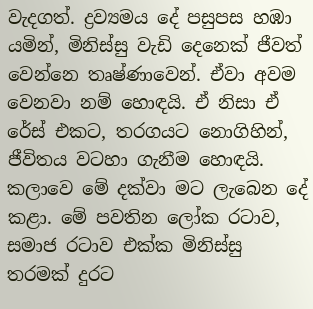වැදගත්. ද්‍රව්‍යමය දේ පසුපස හඹා යමින්, මිනිස්සු වැඩි දෙනෙක් ජීවත් වෙන්නෙ තෘෂ්ණාවෙන්. ඒවා අවම වෙනවා නම් හොඳයි. ඒ නිසා ඒ රේස් එකට, තරගයට නොගිහින්, ජීවිතය වටහා ගැනීම හොඳයි. කලාවෙ මේ දක්වා මට ලැබෙන දේ කළා. මේ පවතින ලෝක රටාව, සමාජ රටාව එක්ක මිනිස්සු තරමක් දුරට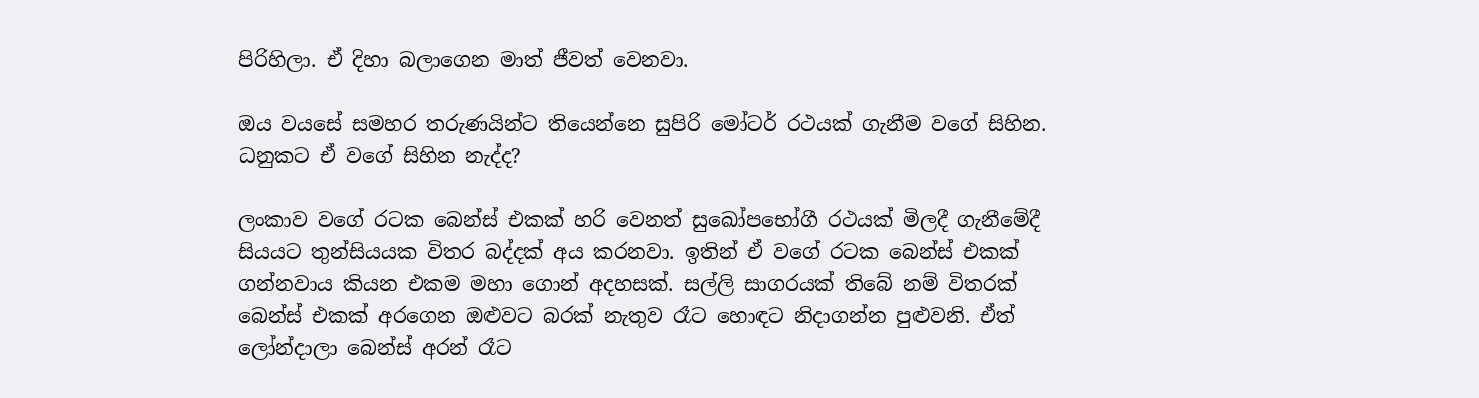පිරිහිලා. ඒ දිහා බලාගෙන මාත් ජීවත් වෙනවා.

ඔය වයසේ සමහර තරුණයින්ට තියෙන්නෙ සුපිරි මෝටර් රථයක් ගැනීම වගේ සිහින. ධනුකට ඒ වගේ සිහින නැද්ද?

ලංකාව වගේ රටක බෙන්ස් එකක් හරි වෙනත් සුඛෝපභෝගී රථයක් මිලදී ගැනීමේදී සියයට තුන්සියයක විතර බද්දක් අය කරනවා. ඉතින් ඒ වගේ රටක බෙන්ස් එකක් ගන්නවාය කියන එකම මහා ගොන් අදහසක්. සල්ලි සාගරයක් තිබේ නම් විතරක් බෙන්ස් එකක් අරගෙන ඔළුවට බරක් නැතුව රෑට හොඳට නිදාගන්න පුළුවනි. ඒත් ලෝන්දාලා බෙන්ස් අරන් රෑට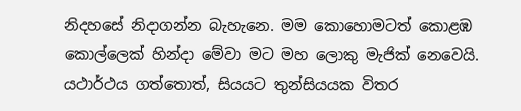නිදහසේ නිදාගන්න බැහැනෙ. මම කොහොමටත් කොළඹ කොල්ලෙක් හින්දා මේවා මට මහ ලොකු මැජික් නෙවෙයි. යථාර්ථය ගත්තොත්, සියයට තුන්සියයක විතර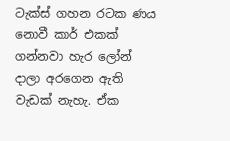ටැක්ස් ගහන රටක ණය නොවී කාර් එකක් ගන්නවා හැර ලෝන් දාලා අරගෙන ඇති වැඩක් නැහැ. ඒක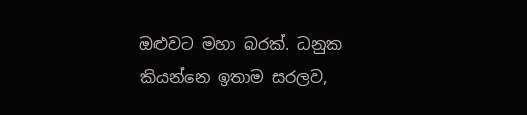ඔළුවට මහා බරක්. ධනුක කියන්නෙ ඉතාම සරලව,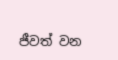ජීවත් වන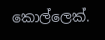කොල්ලෙක්.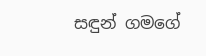සඳුන් ගමගේ